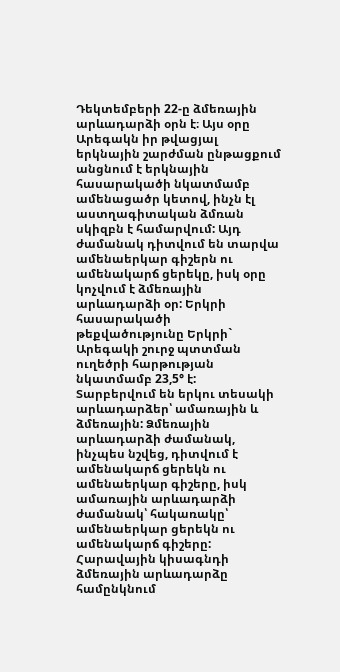Դեկտեմբերի 22-ը ձմեռային արևադարձի օրն է։ Այս օրը Արեգակն իր թվացյալ երկնային շարժման ընթացքում անցնում է երկնային հասարակածի նկատմամբ ամենացածր կետով, ինչն էլ աստղագիտական ձմռան սկիզբն է համարվում: Այդ ժամանակ դիտվում են տարվա ամենաերկար գիշերն ու ամենակարճ ցերեկը, իսկ օրը կոչվում է ձմեռային արևադարձի օր: Երկրի հասարակածի թեքվածությունը Երկրի` Արեգակի շուրջ պտտման ուղեծրի հարթության նկատմամբ 23,5° է:
Տարբերվում են երկու տեսակի արևադարձեր՝ ամառային և ձմեռային: Ձմեռային արևադարձի ժամանակ, ինչպես նշվեց, դիտվում է ամենակարճ ցերեկն ու ամենաերկար գիշերը, իսկ ամառային արևադարձի ժամանակ՝ հակառակը՝ ամենաերկար ցերեկն ու ամենակարճ գիշերը:
Հարավային կիսագնդի ձմեռային արևադարձը համընկնում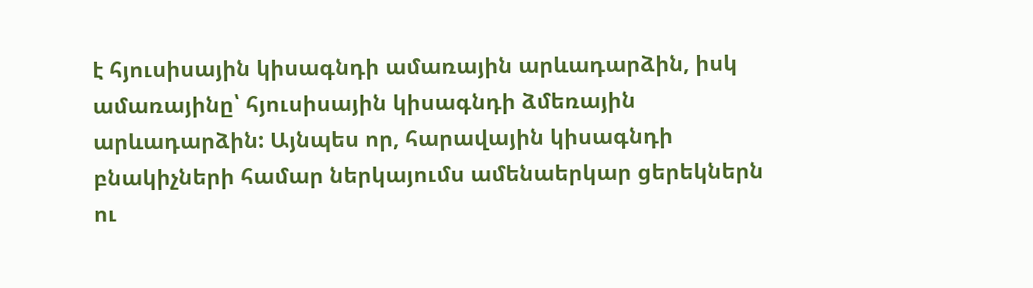է հյուսիսային կիսագնդի ամառային արևադարձին, իսկ ամառայինը՝ հյուսիսային կիսագնդի ձմեռային արևադարձին: Այնպես որ, հարավային կիսագնդի բնակիչների համար ներկայումս ամենաերկար ցերեկներն ու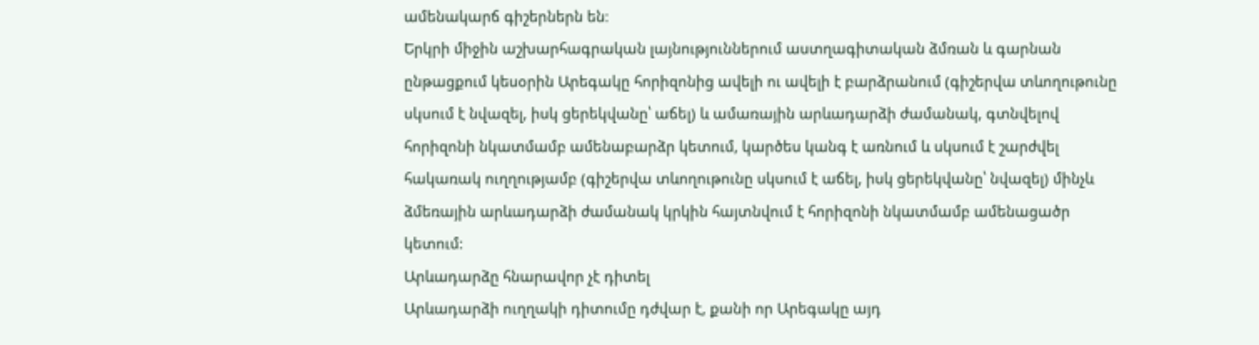ամենակարճ գիշերներն են։
Երկրի միջին աշխարհագրական լայնություններում աստղագիտական ձմռան և գարնան ընթացքում կեսօրին Արեգակը հորիզոնից ավելի ու ավելի է բարձրանում (գիշերվա տևողութունը սկսում է նվազել, իսկ ցերեկվանը՝ աճել) և ամառային արևադարձի ժամանակ, գտնվելով հորիզոնի նկատմամբ ամենաբարձր կետում, կարծես կանգ է առնում և սկսում է շարժվել հակառակ ուղղությամբ (գիշերվա տևողութունը սկսում է աճել, իսկ ցերեկվանը՝ նվազել) մինչև ձմեռային արևադարձի ժամանակ կրկին հայտնվում է հորիզոնի նկատմամբ ամենացածր կետում:
Արևադարձը հնարավոր չէ դիտել
Արևադարձի ուղղակի դիտումը դժվար է, քանի որ Արեգակը այդ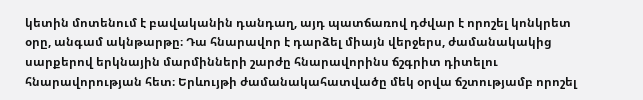կետին մոտենում է բավականին դանդաղ, այդ պատճառով դժվար է որոշել կոնկրետ օրը, անգամ ակնթարթը։ Դա հնարավոր է դարձել միայն վերջերս, ժամանակակից սարքերով երկնային մարմինների շարժը հնարավորինս ճշգրիտ դիտելու հնարավորության հետ։ Երևույթի ժամանակահատվածը մեկ օրվա ճշտությամբ որոշել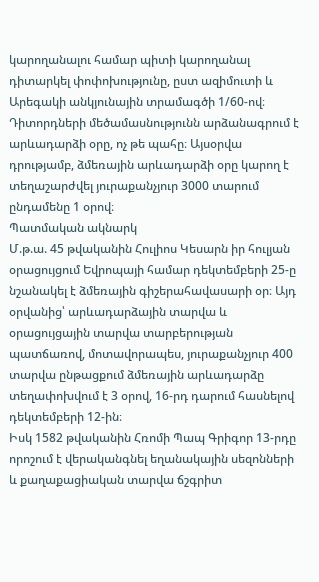կարողանալու համար պիտի կարողանալ դիտարկել փոփոխությունը, ըստ ազիմուտի և Արեգակի անկյունային տրամագծի 1/60-ով։ Դիտորդների մեծամասնությունն արձանագրում է արևադարձի օրը, ոչ թե պահը։ Այսօրվա դրությամբ, ձմեռային արևադարձի օրը կարող է տեղաշարժվել յուրաքանչյուր 3000 տարում ընդամենը 1 օրով։
Պատմական ակնարկ
Մ.թ.ա. 45 թվականին Հուլիոս Կեսարն իր հուլյան օրացույցում Եվրոպայի համար դեկտեմբերի 25-ը նշանակել է ձմեռային գիշերահավասարի օր։ Այդ օրվանից՝ արևադարձային տարվա և օրացույցային տարվա տարբերության պատճառով, մոտավորապես, յուրաքանչյուր 400 տարվա ընթացքում ձմեռային արևադարձը տեղափոխվում է 3 օրով, 16-րդ դարում հասնելով դեկտեմբերի 12-ին։
Իսկ 1582 թվականին Հռոմի Պապ Գրիգոր 13-րդը որոշում է վերականգնել եղանակային սեզոնների և քաղաքացիական տարվա ճշգրիտ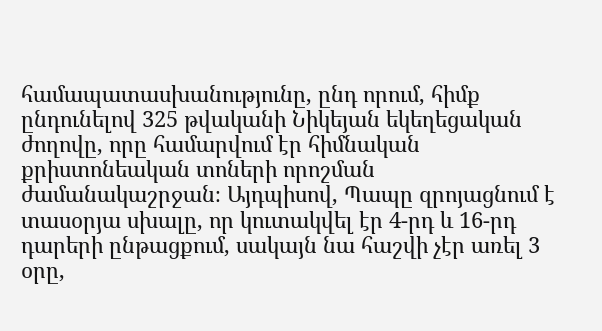համապատասխանությունը, ընդ որում, հիմք ընդունելով 325 թվականի Նիկեյան եկեղեցական ժողովը, որը համարվում էր հիմնական քրիստոնեական տոների որոշման ժամանակաշրջան։ Այդպիսով, Պապը զրոյացնում է տասօրյա սխալը, որ կուտակվել էր 4-րդ և 16-րդ դարերի ընթացքում, սակայն նա հաշվի չէր առել 3 օրը,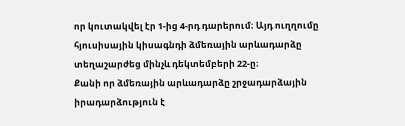որ կուտակվել էր 1-ից 4-րդ դարերում։ Այդ ուղղումը հյուսիսային կիսագնդի ձմեռային արևադարձը տեղաշարժեց մինչև դեկտեմբերի 22-ը։
Քանի որ ձմեռային արևադարձը շրջադարձային իրադարձություն է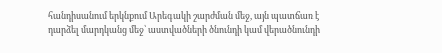հանդիսանում երկնքում Արեգակի շարժման մեջ, այն պատճառ է դարձել մարդկանց մեջ՝ աստվածների ծնունդի կամ վերածնունդի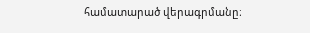համատարած վերագրմանը։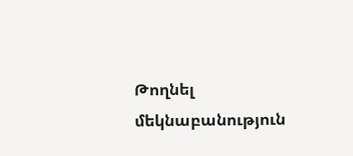Թողնել մեկնաբանություն